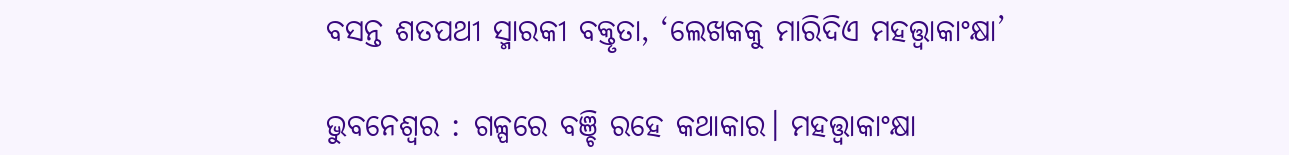ବସନ୍ତ ଶତପଥୀ ସ୍ମାରକୀ ବକ୍ତୃତା, ‘ଲେଖକକୁ ମାରିଦିଏ ମହତ୍ତ୍ବାକାଂକ୍ଷା’

ଭୁବନେଶ୍ୱର : ଗଳ୍ପରେ ବଞ୍ଚି ରହେ କଥାକାର। ମହତ୍ତ୍ବାକାଂକ୍ଷା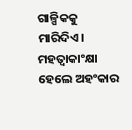ଗାଳ୍ପିକକୁ ମାରିଦିଏ। ମହତ୍ବାକାଂକ୍ଷା ହେଲେ ଅହଂକାର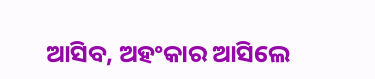ଆସିବ, ଅହଂକାର ଆସିଲେ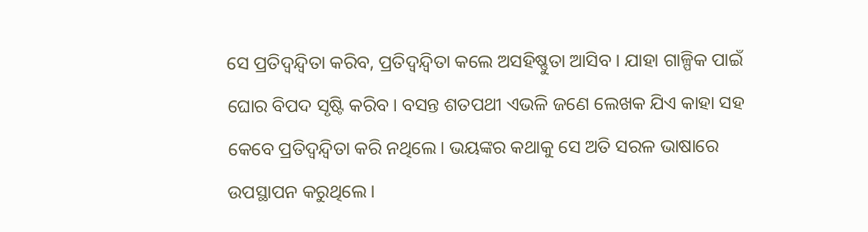ସେ ପ୍ରତିଦ୍ବନ୍ଦ୍ବିତା କରିବ, ପ୍ରତିଦ୍ବନ୍ଦ୍ବିତା କଲେ ଅସହିଷ୍ଣୁତା ଆସିବ। ଯାହା ଗାଳ୍ପିକ ପାଇଁ ଘୋର ବିପଦ ସୃଷ୍ଟି କରିବ। ବସନ୍ତ ଶତପଥୀ ଏଭଳି ଜଣେ ଲେଖକ ଯିଏ କାହା ସହ କେବେ ପ୍ରତିଦ୍ବନ୍ଦ୍ବିତା କରି ନଥିଲେ। ଭୟଙ୍କର କଥାକୁ ସେ ଅତି ସରଳ ଭାଷାରେ ଉପସ୍ଥାପନ କରୁଥିଲେ।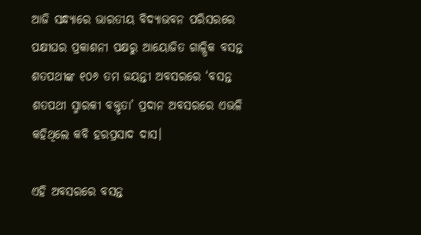ଆଜି ସନ୍ଧ୍ୟାରେ ଭାରତୀୟ ବିଦ୍ୟାଭବନ ପରିସରରେ ପକ୍ଷୀଘର ପ୍ରକାଶନୀ ପକ୍ଷରୁ ଆୟୋଜିତ ଗାଳ୍ପିକ ବସନ୍ତ ଶତପଥୀଙ୍କ ୧୦୬ ତମ ଜୟନ୍ତୀ ଅବସରରେ ‘ବସନ୍ତ ଶତପଥୀ ସ୍ମାରକୀ ବକ୍ତୃତା’ ପ୍ରଦାନ ଅବସରରେ ଏଭଳି କହିଥିଲେ କବି ହରପ୍ରସାଦ ଦାସ।

ଏହି ଅବସରରେ ବସନ୍ତ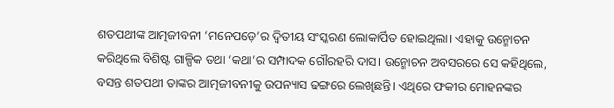ଶତପଥୀଙ୍କ ଆତ୍ମଜୀବନୀ ‘ମନେପଡ଼େ’ର ଦ୍ବିତୀୟ ସଂସ୍କରଣ ଲୋକାର୍ପିତ ହୋଇଥିଲା। ଏହାକୁ ଉନ୍ମୋଚନ କରିଥିଲେ ବିଶିଷ୍ଟ ଗାଳ୍ପିକ ତଥା ‘କଥା’ର ସମ୍ପାଦକ ଗୌରହରି ଦାସ। ଉନ୍ମୋଚନ ଅବସରରେ ସେ କହିଥିଲେ, ବସନ୍ତ ଶତପଥୀ ତାଙ୍କର ଆତ୍ମଜୀବନୀକୁ ଉପନ୍ୟାସ ଢଙ୍ଗରେ ଲେଖିଛନ୍ତି। ଏଥିରେ ଫକୀର ମୋହନଙ୍କର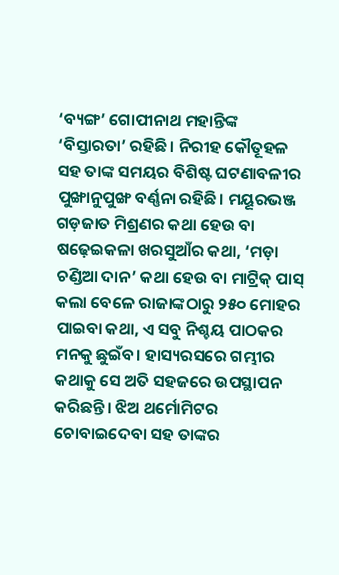‘ବ୍ୟଙ୍ଗ’ ଗୋପୀନାଥ ମହାନ୍ତିଙ୍କ ‘ବିସ୍ତାରତା’ ରହିଛି। ନିରୀହ କୌତୂହଳ ସହ ତାଙ୍କ ସମୟର ବିଶିଷ୍ଟ ଘଟଣାବଳୀର ପୁଙ୍ଖାନୁପୁଙ୍ଖ ବର୍ଣ୍ଣନା ରହିଛି। ମୟୂରଭଞ୍ଜ ଗଡ଼ଜାତ ମିଶ୍ରଣର କଥା ହେଉ ବା ଷଢ଼େଇକଳା ଖରସୁଆଁର କଥା, ‘ମଡ଼ା ଚଣ୍ଡିଆ ଦାନ’ କଥା ହେଉ ବା ମାଟ୍ରିକ୍‌ ପାସ୍‌ କଲା ବେଳେ ରାଜାଙ୍କଠାରୁ ୨୫୦ ମୋହର ପାଇବା କଥା, ଏ ସବୁ ନିଶ୍ଚୟ ପାଠକର ମନକୁ ଛୁଇଁବ। ହାସ୍ୟରସରେ ଗମ୍ଭୀର କଥାକୁ ସେ ଅତି ସହଜରେ ଉପସ୍ଥାପନ କରିଛନ୍ତି। ଝିଅ ଥର୍ମୋମିଟର ଚୋବାଇଦେବା ସହ ତାଙ୍କର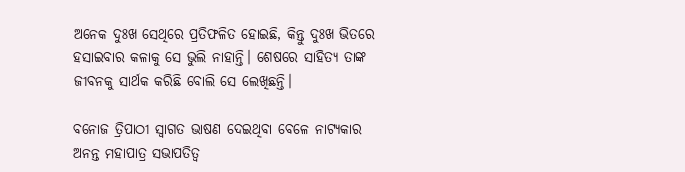ଅନେକ ଦୁଃଖ ସେଥିରେ ପ୍ରତିଫଳିତ ହୋଇଛି, କିନ୍ତୁ ଦୁଃଖ ଭିତରେ ହସାଇବାର କଳାକୁ ସେ ଭୁଲି ନାହାନ୍ତି। ଶେଷରେ ସାହିତ୍ୟ ତାଙ୍କ ଜୀବନକୁ ସାର୍ଥକ କରିଛି ବୋଲି ସେ ଲେଖିଛନ୍ତି।

ବନୋଜ ତ୍ରିପାଠୀ ସ୍ବାଗତ ଭାଷଣ ଦେଇଥିବା ବେଳେ ନାଟ୍ୟକାର ଅନନ୍ତ ମହାପାତ୍ର ସଭାପତିତ୍ବ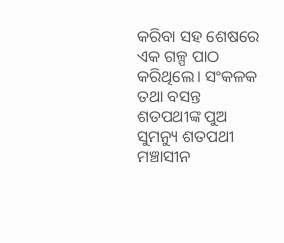କରିବା ସହ ଶେଷରେ ଏକ ଗଳ୍ପ ପାଠ କରିଥିଲେ। ସଂକଳକ ତଥା ବସନ୍ତ ଶତପଥୀଙ୍କ ପୁଅ ସୁମନ୍ୟୁ ଶତପଥୀ ମଞ୍ଚାସୀନ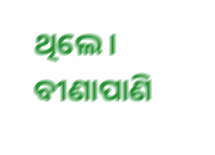ଥିଲେ। ବୀଣାପାଣି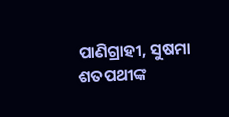ପାଣିଗ୍ରାହୀ, ସୁଷମା ଶତପଥୀଙ୍କ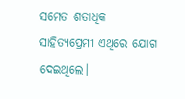ସମେତ ଶତାଧିକ ସାହିତ୍ୟପ୍ରେମୀ ଏଥିରେ ଯୋଗ ଦେଇଥିଲେ।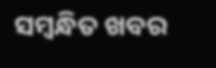ସମ୍ବନ୍ଧିତ ଖବର